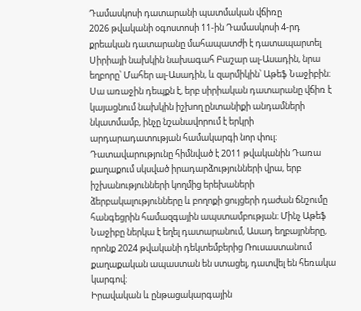Դամասկոսի դատարանի պատմական վճիռը
2026 թվականի օգոստոսի 11-ին Դամասկոսի 4-րդ քրեական դատարանը մահապատժի է դատապարտել Սիրիայի նախկին նախագահ Բաշար ալ-Ասադին, նրա եղբորը՝ Մահեր ալ-Ասադին, և զարմիկին՝ Աթեֆ Նաջիբին։ Սա առաջին դեպքն է, երբ սիրիական դատարանը վճիռ է կայացնում նախկին իշխող ընտանիքի անդամների նկատմամբ, ինչը նշանավորում է երկրի արդարադատության համակարգի նոր փուլ։
Դատավարությունը հիմնված է 2011 թվականին Դառա քաղաքում սկսված իրադարձությունների վրա, երբ իշխանությունների կողմից երեխաների ձերբակալությունները և բողոքի ցույցերի դաժան ճնշումը հանգեցրին համազգային ապստամբության։ Մինչ Աթեֆ Նաջիբը ներկա է եղել դատարանում, Ասադ եղբայրները, որոնք 2024 թվականի դեկտեմբերից Ռուսաստանում քաղաքական ապաստան են ստացել, դատվել են հեռակա կարգով։
Իրավական և ընթացակարգային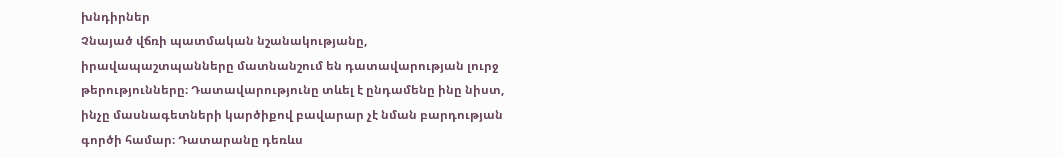խնդիրներ
Չնայած վճռի պատմական նշանակությանը, իրավապաշտպանները մատնանշում են դատավարության լուրջ թերությունները։ Դատավարությունը տևել է ընդամենը ինը նիստ, ինչը մասնագետների կարծիքով բավարար չէ նման բարդության գործի համար։ Դատարանը դեռևս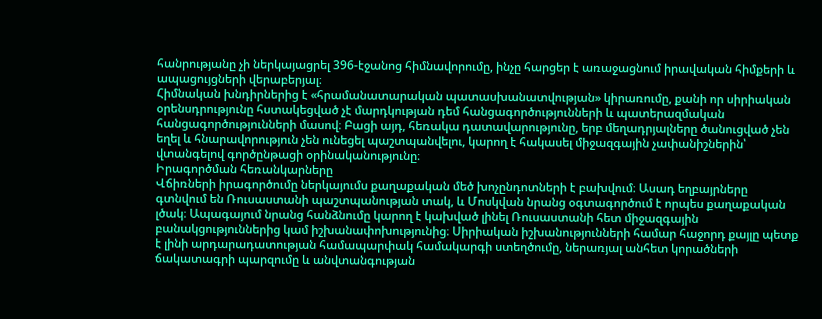հանրությանը չի ներկայացրել 396-էջանոց հիմնավորումը, ինչը հարցեր է առաջացնում իրավական հիմքերի և ապացույցների վերաբերյալ։
Հիմնական խնդիրներից է «հրամանատարական պատասխանատվության» կիրառումը, քանի որ սիրիական օրենսդրությունը հստակեցված չէ մարդկության դեմ հանցագործությունների և պատերազմական հանցագործությունների մասով։ Բացի այդ, հեռակա դատավարությունը, երբ մեղադրյալները ծանուցված չեն եղել և հնարավորություն չեն ունեցել պաշտպանվելու, կարող է հակասել միջազգային չափանիշներին՝ վտանգելով գործընթացի օրինականությունը։
Իրագործման հեռանկարները
Վճիռների իրագործումը ներկայումս քաղաքական մեծ խոչընդոտների է բախվում։ Ասադ եղբայրները գտնվում են Ռուսաստանի պաշտպանության տակ, և Մոսկվան նրանց օգտագործում է որպես քաղաքական լծակ։ Ապագայում նրանց հանձնումը կարող է կախված լինել Ռուսաստանի հետ միջազգային բանակցություններից կամ իշխանափոխությունից։ Սիրիական իշխանությունների համար հաջորդ քայլը պետք է լինի արդարադատության համապարփակ համակարգի ստեղծումը, ներառյալ անհետ կորածների ճակատագրի պարզումը և անվտանգության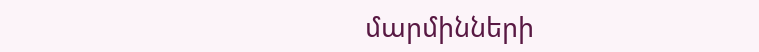մարմինների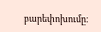բարեփոխումը։